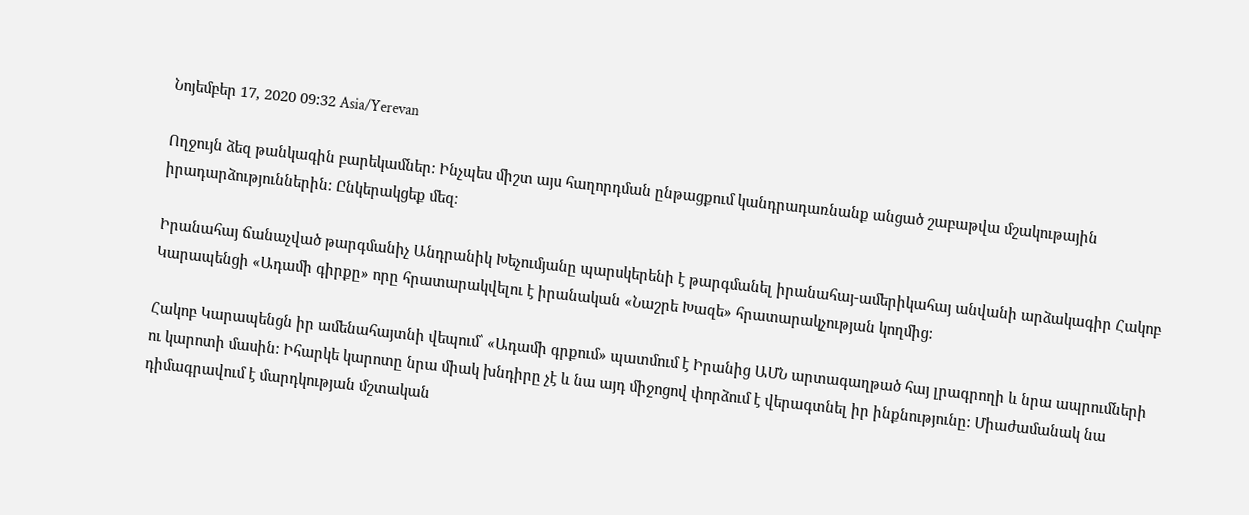Նոյեմբեր 17, 2020 09:32 Asia/Yerevan

Ողջույն ձեզ թանկագին բարեկամներ: Ինչպես միշտ այս հաղորդման ընթացքում կանդրադառնանք անցած շաբաթվա մշակութային իրադարձություններին: Ընկերակցեք մեզ։

Իրանահայ ճանաչված թարգմանիչ Անդրանիկ Խեչումյանը պարսկերենի է թարգմանել իրանահայ-ամերիկահայ անվանի արձակագիր Հակոբ Կարապենցի «Ադամի գիրքը» որը հրատարակվելու է իրանական «Նաշրե Խազե» հրատարակչության կողմից:

Հակոբ Կարապենցն իր ամենահայտնի վեպում՝ «Ադամի գրքում» պատմում է Իրանից ԱՄՆ արտագաղթած հայ լրագրողի և նրա ապրումների ու կարոտի մասին: Իհարկե կարոտը նրա միակ խնդիրը չէ և նա այդ միջոցով փորձում է վերագտնել իր ինքնությունը: Միաժամանակ նա դիմագրավում է մարդկության մշտական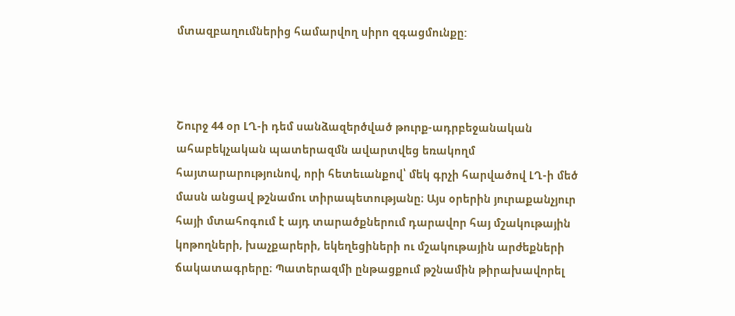մտազբաղումներից համարվող սիրո զգացմունքը:



Շուրջ 44 օր ԼՂ-ի դեմ սանձազերծված թուրք-ադրբեջանական ահաբեկչական պատերազմն ավարտվեց եռակողմ հայտարարությունով, որի հետեւանքով՝ մեկ գրչի հարվածով ԼՂ-ի մեծ մասն անցավ թշնամու տիրապետությանը։ Այս օրերին յուրաքանչյուր հայի մտահոգում է այդ տարածքներում դարավոր հայ մշակութային կոթողների, խաչքարերի, եկեղեցիների ու մշակութային արժեքների ճակատագրերը։ Պատերազմի ընթացքում թշնամին թիրախավորել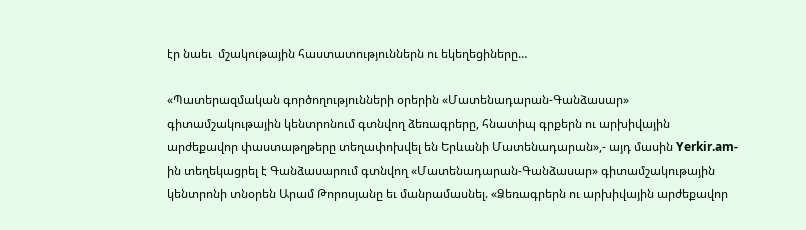էր նաեւ  մշակութային հաստատություններն ու եկեղեցիները…

«Պատերազմական գործողությունների օրերին «Մատենադարան-Գանձասար» գիտամշակութային կենտրոնում գտնվող ձեռագրերը, հնատիպ գրքերն ու արխիվային արժեքավոր փաստաթղթերը տեղափոխվել են Երևանի Մատենադարան»,- այդ մասին Yerkir.am-ին տեղեկացրել է Գանձասարում գտնվող «Մատենադարան-Գանձասար» գիտամշակութային կենտրոնի տնօրեն Արամ Թորոսյանը եւ մանրամասնել. «Ձեռագրերն ու արխիվային արժեքավոր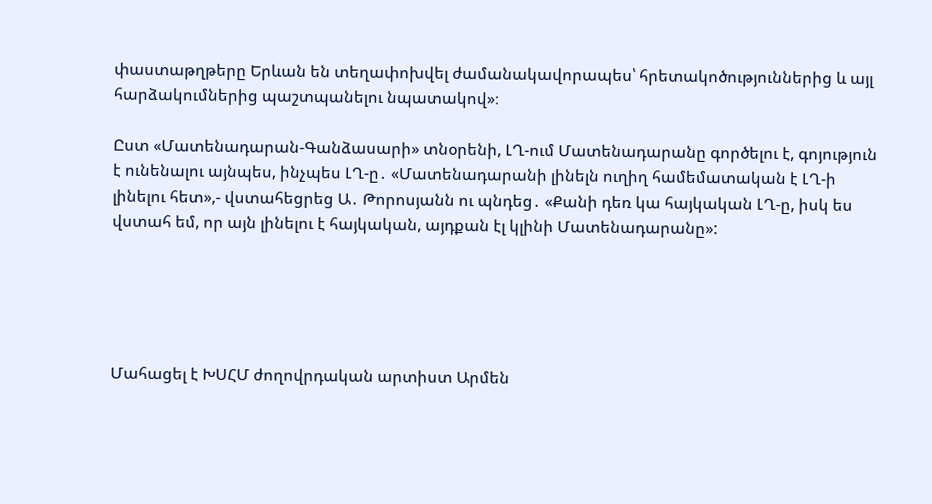փաստաթղթերը Երևան են տեղափոխվել ժամանակավորապես՝ հրետակոծություններից և այլ հարձակումներից պաշտպանելու նպատակով»։

Ըստ «Մատենադարան-Գանձասարի» տնօրենի, ԼՂ-ում Մատենադարանը գործելու է, գոյություն է ունենալու այնպես, ինչպես ԼՂ-ը․ «Մատենադարանի լինելն ուղիղ համեմատական է ԼՂ-ի լինելու հետ»,- վստահեցրեց Ա․ Թորոսյանն ու պնդեց․ «Քանի դեռ կա հայկական ԼՂ-ը, իսկ ես վստահ եմ, որ այն լինելու է հայկական, այդքան էլ կլինի Մատենադարանը»:





Մահացել է ԽՍՀՄ ժողովրդական արտիստ Արմեն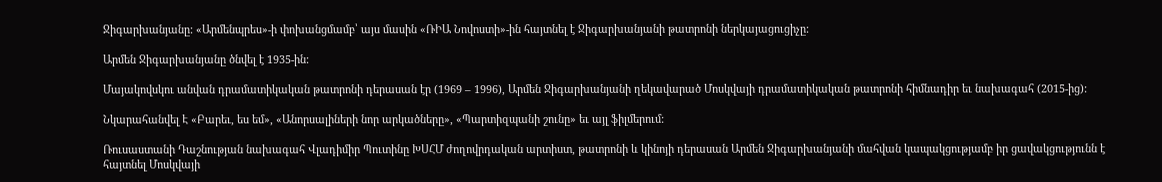Ջիգարխանյանը: «Արմենպրես»-ի փոխանցմամբ՝ այս մասին «ՌԻԱ Նովոստի»-ին հայտնել է Ջիգարխանյանի թատրոնի ներկայացուցիչը:

Արմեն Ջիգարխանյանը ծնվել է 1935-ին:

Մայակովսկու անվան դրամատիկական թատրոնի դերասան էր (1969 – 1996), Արմեն Ջիգարխանյանի ղեկավարած Մոսկվայի դրամատիկական թատրոնի հիմնադիր եւ նախագահ (2015-ից):

Նկարահանվել Է «Բարեւ, ես եմ», «Անորսալիների նոր արկածները», «Պարտիզպանի շունը» եւ այլ ֆիլմերում:

Ռուսաստանի Դաշնության նախագահ Վլադիմիր Պուտինը ԽՍՀՄ ժողովրդական արտիստ, թատրոնի և կինոյի դերասան Արմեն Ջիգարխանյանի մահվան կապակցությամբ իր ցավակցությունն է հայտնել Մոսկվայի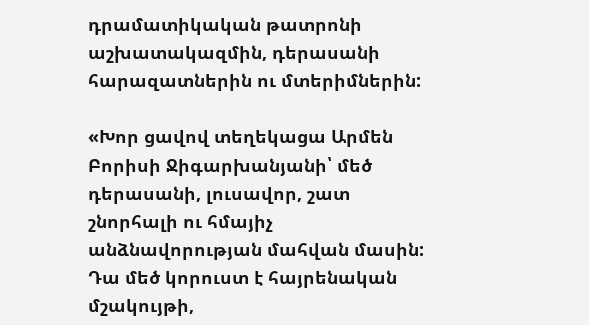դրամատիկական թատրոնի աշխատակազմին, դերասանի հարազատներին ու մտերիմներին:

«Խոր ցավով տեղեկացա Արմեն Բորիսի Ջիգարխանյանի՝ մեծ դերասանի, լուսավոր, շատ շնորհալի ու հմայիչ անձնավորության մահվան մասին: Դա մեծ կորուստ է հայրենական մշակույթի,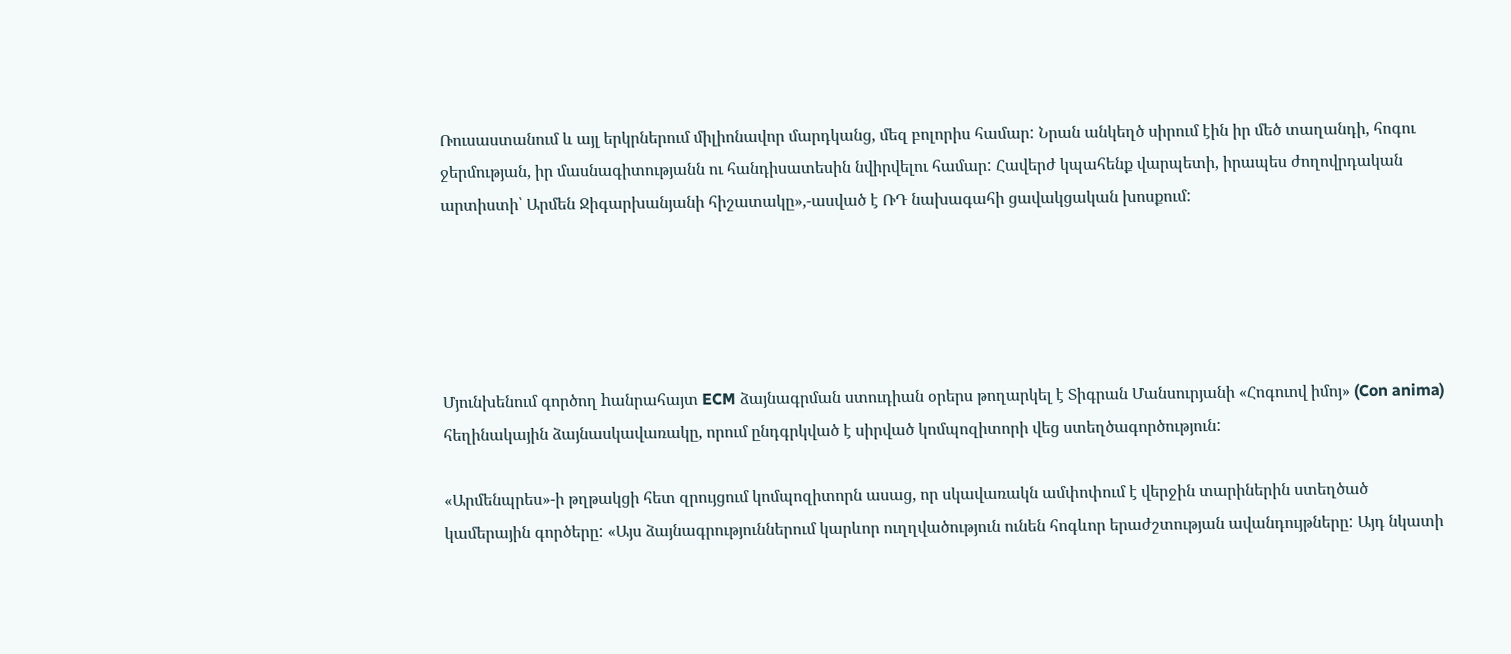Ռուսաստանում և այլ երկրներում միլիոնավոր մարդկանց, մեզ բոլորիս համար: Նրան անկեղծ սիրում էին իր մեծ տաղանդի, հոգու ջերմության, իր մասնագիտությանն ու հանդիսատեսին նվիրվելու համար: Հավերժ կպահենք վարպետի, իրապես ժողովրդական արտիստի՝ Արմեն Ջիգարխանյանի հիշատակը»,-ասված է ՌԴ նախագահի ցավակցական խոսքում:





Մյունխենում գործող hանրահայտ ECM ձայնագրման ստուդիան օրերս թողարկել է Տիգրան Մանսուրյանի «Հոգուով իմոյ» (Con anima) հեղինակային ձայնասկավառակը, որում ընդգրկված է սիրված կոմպոզիտորի վեց ստեղծագործություն:

«Արմենպրես»-ի թղթակցի հետ զրույցում կոմպոզիտորն ասաց, որ սկավառակն ամփոփում է վերջին տարիներին ստեղծած կամերային գործերը: «Այս ձայնագրություններում կարևոր ուղղվածություն ունեն հոգևոր երաժշտության ավանդույթները: Այդ նկատի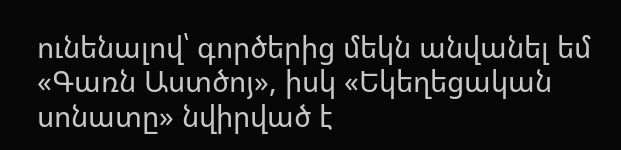ունենալով՝ գործերից մեկն անվանել եմ «Գառն Աստծոյ», իսկ «Եկեղեցական սոնատը» նվիրված է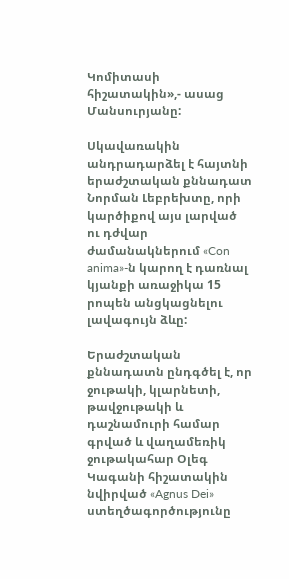Կոմիտասի հիշատակին»,- ասաց Մանսուրյանը:

Սկավառակին անդրադարձել է հայտնի երաժշտական քննադատ Նորման Լեբրեխտը, որի կարծիքով այս լարված ու դժվար ժամանակներում «Con anima»-ն կարող է դառնալ կյանքի առաջիկա 15 րոպեն անցկացնելու լավագույն ձևը:

Երաժշտական քննադատն ընդգծել է, որ ջութակի, կլարնետի, թավջութակի և դաշնամուրի համար գրված և վաղամեռիկ ջութակահար Օլեգ Կագանի հիշատակին նվիրված «Agnus Dei» ստեղծագործությունը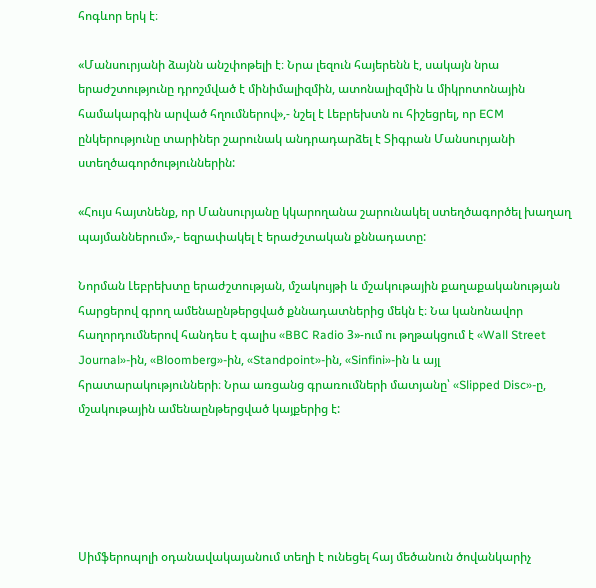հոգևոր երկ է։

«Մանսուրյանի ձայնն անշփոթելի է։ Նրա լեզուն հայերենն է, սակայն նրա երաժշտությունը դրոշմված է մինիմալիզմին, ատոնալիզմին և միկրոտոնային համակարգին արված հղումներով»,- նշել է Լեբրեխտն ու հիշեցրել, որ ECM ընկերությունը տարիներ շարունակ անդրադարձել է Տիգրան Մանսուրյանի ստեղծագործություններին:

«Հույս հայտնենք, որ Մանսուրյանը կկարողանա շարունակել ստեղծագործել խաղաղ պայմաններում»,- եզրափակել է երաժշտական քննադատը:

Նորման Լեբրեխտը երաժշտության, մշակույթի և մշակութային քաղաքականության հարցերով գրող ամենաընթերցված քննադատներից մեկն է։ Նա կանոնավոր հաղորդումներով հանդես է գալիս «BBC Radio 3»-ում ու թղթակցում է «Wall Street Journal»-ին, «Bloomberg»-ին, «Standpoint»-ին, «Sinfini»-ին և այլ հրատարակությունների։ Նրա առցանց գրառումների մատյանը՝ «Slipped Disc»-ը, մշակութային ամենաընթերցված կայքերից է:





Սիմֆերոպոլի օդանավակայանում տեղի է ունեցել հայ մեծանուն ծովանկարիչ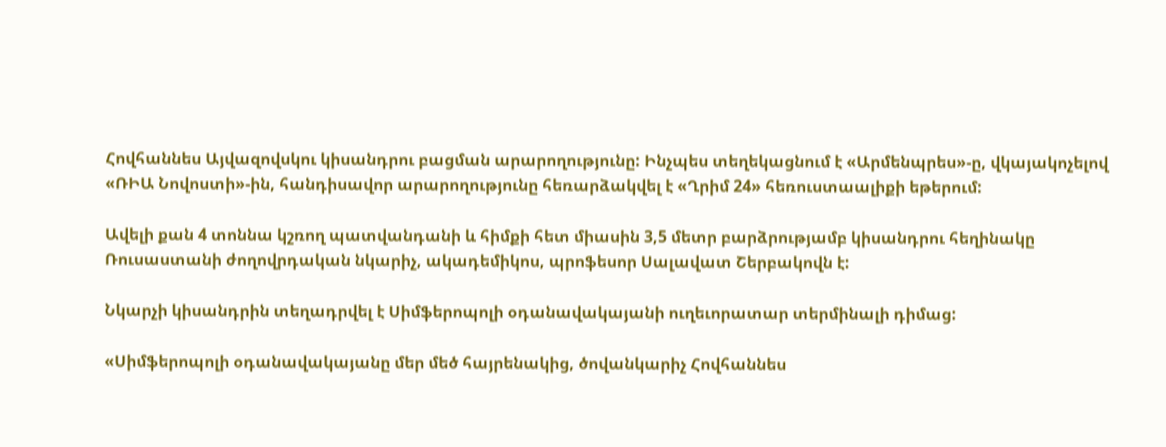Հովհաննես Այվազովսկու կիսանդրու բացման արարողությունը: Ինչպես տեղեկացնում է «Արմենպրես»-ը, վկայակոչելով «ՌԻԱ Նովոստի»-ին, հանդիսավոր արարողությունը հեռարձակվել է «Ղրիմ 24» հեռուստաալիքի եթերում:

Ավելի քան 4 տոննա կշռող պատվանդանի և հիմքի հետ միասին 3,5 մետր բարձրությամբ կիսանդրու հեղինակը Ռուսաստանի ժողովրդական նկարիչ, ակադեմիկոս, պրոֆեսոր Սալավատ Շերբակովն է:

Նկարչի կիսանդրին տեղադրվել է Սիմֆերոպոլի օդանավակայանի ուղեւորատար տերմինալի դիմաց:

«Սիմֆերոպոլի օդանավակայանը մեր մեծ հայրենակից, ծովանկարիչ Հովհաննես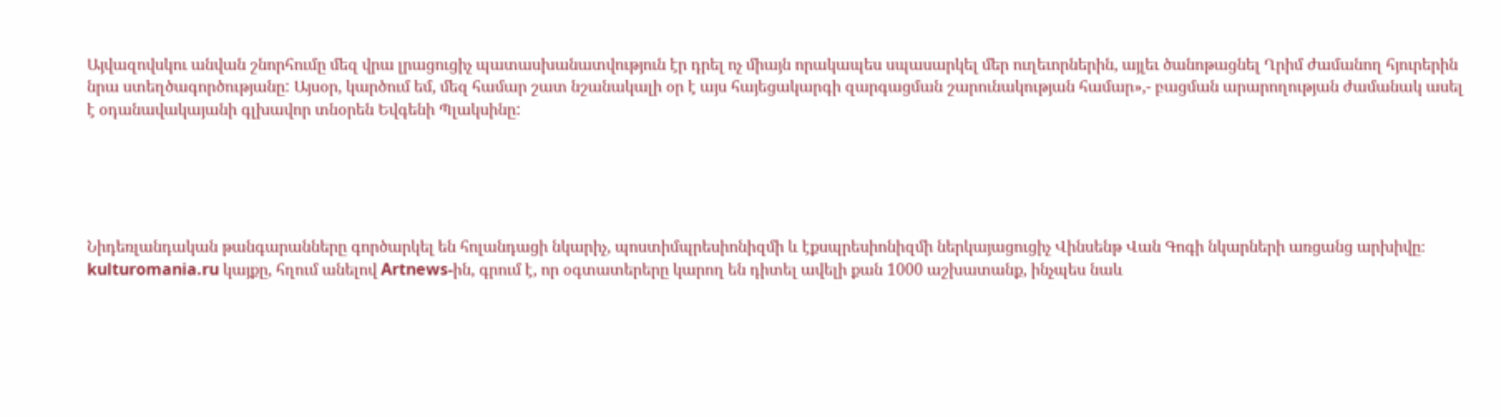Այվազովսկու անվան շնորհումը մեզ վրա լրացուցիչ պատասխանատվություն էր դրել ոչ միայն որակապես սպասարկել մեր ուղեւորներին, այլեւ ծանոթացնել Ղրիմ ժամանող հյուրերին նրա ստեղծագործությանը: Այսօր, կարծում եմ, մեզ համար շատ նշանակալի օր է այս հայեցակարգի զարգացման շարունակության համար»,- բացման արարողության ժամանակ ասել է օդանավակայանի գլխավոր տնօրեն Եվգենի Պլակսինը:





Նիդեռլանդական թանգարանները գործարկել են հոլանդացի նկարիչ, պոստիմպրեսիոնիզմի և էքսպրեսիոնիզմի ներկայացուցիչ Վինսենթ Վան Գոգի նկարների առցանց արխիվը։ kulturomania.ru կայքը, հղում անելով Artnews-ին, գրում է, որ օգտատերերը կարող են դիտել ավելի քան 1000 աշխատանք, ինչպես նաև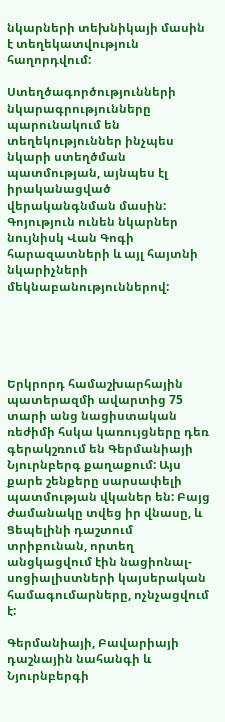նկարների տեխնիկայի մասին է տեղեկատվություն հաղորդվում:

Ստեղծագործությունների նկարագրությունները պարունակում են տեղեկություններ ինչպես նկարի ստեղծման պատմության, այնպես էլ իրականացված վերականգնման մասին: Գոյություն ունեն նկարներ նույնիսկ Վան Գոգի հարազատների և այլ հայտնի նկարիչների մեկնաբանություններով:





Երկրորդ համաշխարհային պատերազմի ավարտից 75 տարի անց նացիստական ռեժիմի հսկա կառույցները դեռ գերակշռում են Գերմանիայի Նյուրնբերգ քաղաքում: Այս քարե շենքերը սարսափելի պատմության վկաներ են: Բայց ժամանակը տվեց իր վնասը, և Ցեպելինի դաշտում տրիբունան, որտեղ անցկացվում էին նացիոնալ-սոցիալիստների կայսերական համագումարները, ոչնչացվում է:

Գերմանիայի, Բավարիայի դաշնային նահանգի և Նյուրնբերգի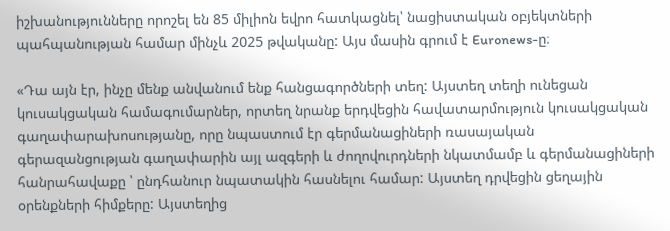իշխանությունները որոշել են 85 միլիոն եվրո հատկացնել՝ նացիստական օբյեկտների պահպանության համար մինչև 2025 թվականը: Այս մասին գրում է Euronews-ը։

«Դա այն էր, ինչը մենք անվանում ենք հանցագործների տեղ: Այստեղ տեղի ունեցան կուսակցական համագումարներ, որտեղ նրանք երդվեցին հավատարմություն կուսակցական գաղափարախոսությանը, որը նպաստում էր գերմանացիների ռասայական գերազանցության գաղափարին այլ ազգերի և ժողովուրդների նկատմամբ և գերմանացիների հանրահավաքը ՝ ընդհանուր նպատակին հասնելու համար: Այստեղ դրվեցին ցեղային օրենքների հիմքերը: Այստեղից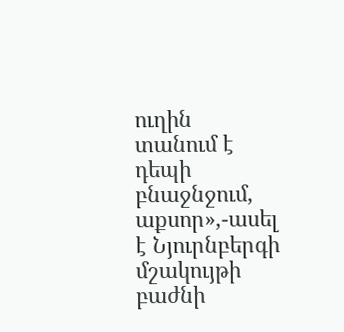ուղին տանում է դեպի բնաջնջում, աքսոր»,-ասել է Նյուրնբերգի մշակույթի բաժնի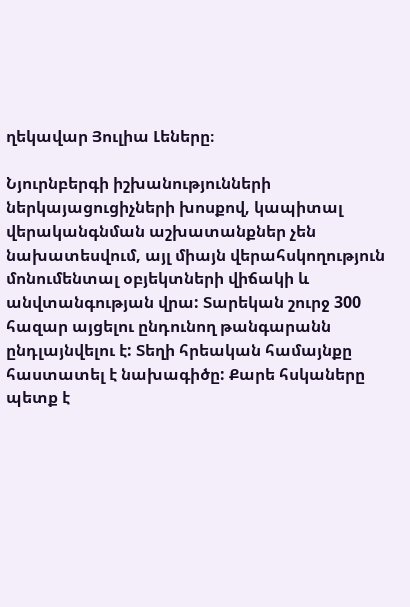ղեկավար Յուլիա Լեները։

Նյուրնբերգի իշխանությունների ներկայացուցիչների խոսքով, կապիտալ վերականգնման աշխատանքներ չեն նախատեսվում, այլ միայն վերահսկողություն մոնումենտալ օբյեկտների վիճակի և անվտանգության վրա: Տարեկան շուրջ 300 հազար այցելու ընդունող թանգարանն ընդլայնվելու է: Տեղի հրեական համայնքը հաստատել է նախագիծը: Քարե հսկաները պետք է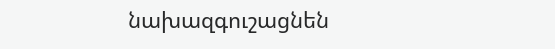նախազգուշացնեն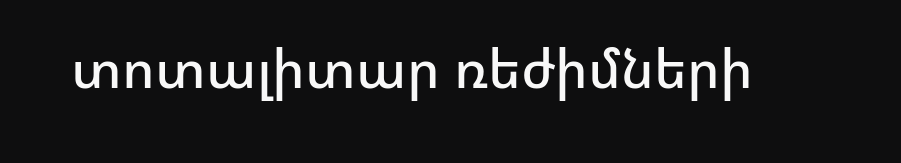տոտալիտար ռեժիմների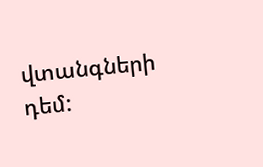վտանգների դեմ: